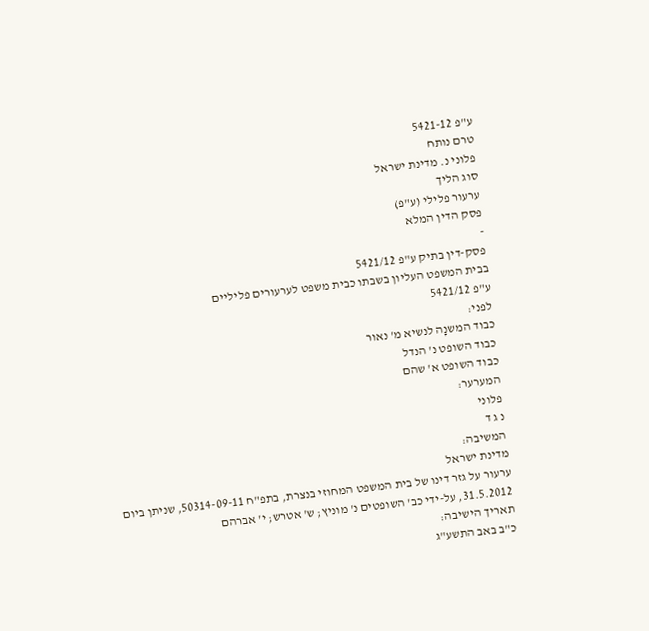ע"פ 5421-12
טרם נותח
פלוני נ. מדינת ישראל
סוג הליך
ערעור פלילי (ע"פ)
פסק הדין המלא
-
פסק-דין בתיק ע"פ 5421/12
בבית המשפט העליון בשבתו כבית משפט לערעורים פליליים
ע"פ 5421/12
לפני:
כבוד המשנָה לנשיא מ' נאור
כבוד השופט נ' הנדל
כבוד השופט א' שהם
המערער:
פלוני
נ ג ד
המשיבה:
מדינת ישראל
ערעור על גזר דינו של בית המשפט המחוזי בנצרת, בתפ"ח 50314-09-11, שניתן ביום 31.5.2012, על-ידי כב' השופטים נ' מוניץ; ש' אטרש; י' אברהם
תאריך הישיבה:
כ"ב באב התשע"ג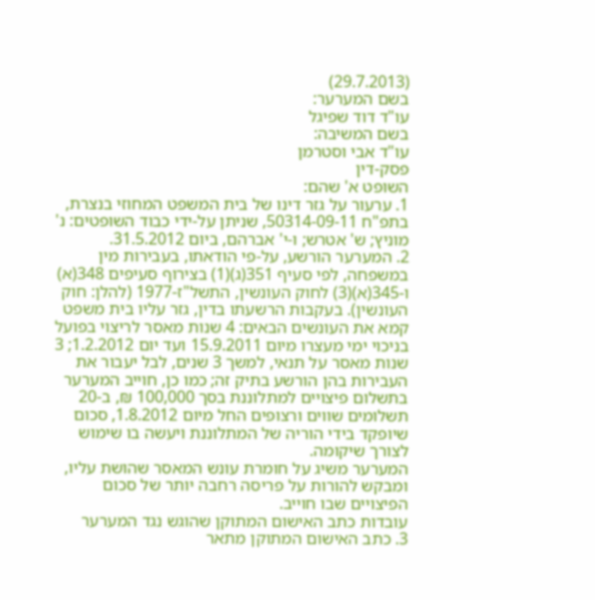(29.7.2013)
בשם המערער:
עו"ד דוד שפיגל
בשם המשיבה:
עו"ד אבי וסטרמן
פסק-דין
השופט א' שהם:
1. ערעור על גזר דינו של בית המשפט המחוזי בנצרת, בתפ"ח 50314-09-11, שניתן על-ידי כבוד השופטים: נ' מוניץ; ש' אטרש; ו-י' אברהם, ביום 31.5.2012.
2. המערער הורשע, על-פי הודאתו, בעבירות מין במשפחה, לפי סעיף 351(ג)(1) בצירוף סעיפים 348(א) ו-345(א)(3) לחוק העונשין, התשל"ז-1977 (להלן: חוק העונשין). בעקבות הרשעתו בדין, גזר עליו בית משפט קמא את העונשים הבאים: 4 שנות מאסר לריצוי בפועל בניכוי ימי מעצרו מיום 15.9.2011 ועד יום 1.2.2012; 3 שנות מאסר על תנאי, למשך 3 שנים, לבל יעבור את העבירות בהן הורשע בתיק זה; כמו כן, חוייב המערער בתשלום פיצויים למתלוננת בסך 100,000 ₪, ב-20 תשלומים שווים ורצופים החל מיום 1.8.2012, סכום שיופקד בידי הוריה של המתלוננת ויעשה בו שימוש לצורך שיקומה.
המערער משיג על חומרת עונש המאסר שהושת עליו, ומבקש להורות על פריסה רחבה יותר של סכום הפיצויים שבו חוייב.
עובדות כתב האישום המתוקן שהוגש נגד המערער
3. כתב האישום המתוקן מתאר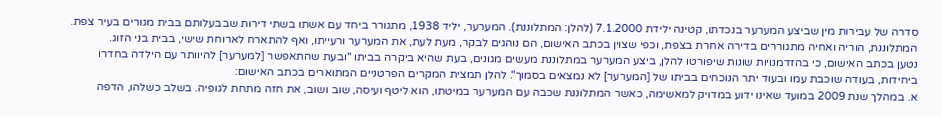סדרה של עבירות מין שביצע המערער בנכדתו, קטינה ילידת 7.1.2000 (להלן: המתלוננת). המערער, יליד 1938, מתגורר ביחד עם אשתו בשתי דירות שבבעלותם בבית מגורים בעיר צפת. המתלוננת, הוריה ואחיה מתגוררים בדירה אחרת בצפת, וכפי שצוין בכתב האישום, הם נוהגים לבקר, מעת לעת, את המערער ורעייתו, ואף להתארח לארוחת שישי, בבית בני הזוג.
נטען בכתב האישום, כי בהזדמנויות שונות שיפורטו להלן, ביצע המערער במתלוננת מעשים מגונים, בעת שהיא ביקרה בביתו "ובעת שהתאפשר [למערער] להיוותר עם הילדה בחדרו ביחידות, בעודה שוכבת עמו ובעוד יתר הנוכחים בביתו של [המערער] לא נמצאים בסמוך". להלן תמצית המקרים הפרטניים המתוארים בכתב האישום:
א. במהלך שנת 2009 במועד שאינו ידוע במדויק למאשימה, כאשר המתלוננת שכבה עם המערער במיטתו, הוא ליטף ועיסה, שוב ושוב, את חזה מתחת לגופיה. בשלב כשלהו, הדפה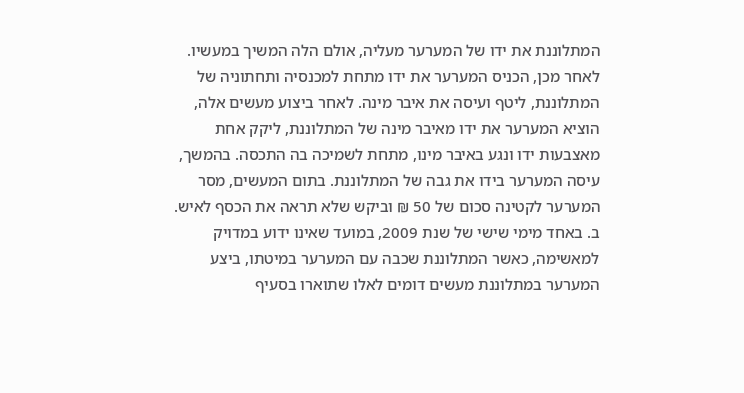המתלוננת את ידו של המערער מעליה, אולם הלה המשיך במעשיו. לאחר מכן, הכניס המערער את ידו מתחת למכנסיה ותחתוניה של המתלוננת, ליטף ועיסה את איבר מינה. לאחר ביצוע מעשים אלה, הוציא המערער את ידו מאיבר מינה של המתלוננת, ליקק אחת מאצבעות ידו ונגע באיבר מינו, מתחת לשמיכה בה התכסה. בהמשך, עיסה המערער בידו את גבה של המתלוננת. בתום המעשים, מסר המערער לקטינה סכום של 50 ₪ וביקש שלא תראה את הכסף לאיש.
ב. באחד מימי שישי של שנת 2009, במועד שאינו ידוע במדויק למאשימה, כאשר המתלוננת שכבה עם המערער במיטתו, ביצע המערער במתלוננת מעשים דומים לאלו שתוארו בסעיף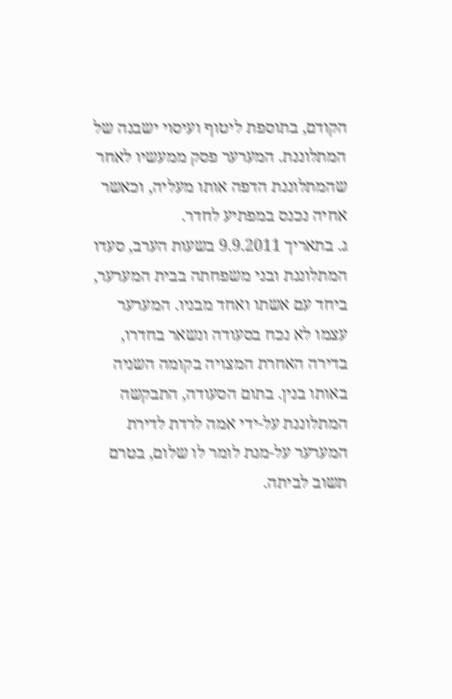הקודם, בתוספת ליטוף ועיסוי ישבנה של המתלוננת. המערער פסק ממעשיו לאחר שהמתלוננת הדפה אותו מעליה, וכאשר אחיה נכנס במפתיע לחדר.
ג. בתאריך 9.9.2011 בשעות הערב, סעדו המתלוננת ובני משפחתה בבית המערער, ביחד עם אשתו ואחד מבניו. המערער עצמו לא נכח בסעודה ונשאר בחדרו, בדירה האחרת המצויה בקומה השניה באותו בנין. בתום הסעודה, התבקשה המתלוננת על-ידי אמה לרדת לדירת המערער על-מנת לומר לו שלום, בטרם תשוב לביתה.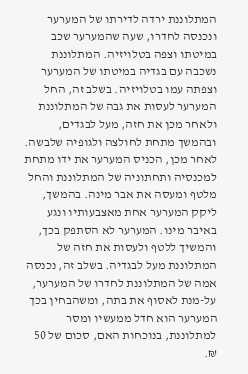המתלוננת ירדה לדירתו של המערער ונכנסה לחדרו, שעה שהמערער שכב במיטתו וצפה בטלויזיה. המתלוננת נשכבה עם בגדיה במיטתו של המערער וצפתה עמו בטלויזיה. בשלב זה, החל המערער לעסות את גבה של המתלוננת ולאחר מכן את חזה, מעל לבגדים, ובהמשך מתחת לחולצה ולגופיה שלבשה. לאחר מכן, הכניס המערער את ידו מתחת למכנסיה ותחתוניה של המתלוננת והחל מלטף ומעסה את אבר מינה. בהמשך, ליקק המערער אחת מאצבעותיו ונגע באיבר מינו. המערער לא הסתפק בכך, והמשיך ללטף ולעסות את חזה של המתלוננת מעל לבגדיה. בשלב זה, נכנסה אמה של המתלוננת לחדרו של המערער, על-מנת לאסוף את בתה, ומשהבחין בכך המערער הוא חדל ממעשיו ומסר למתלוננת, בנוכחות האם, סכום של 50 ₪.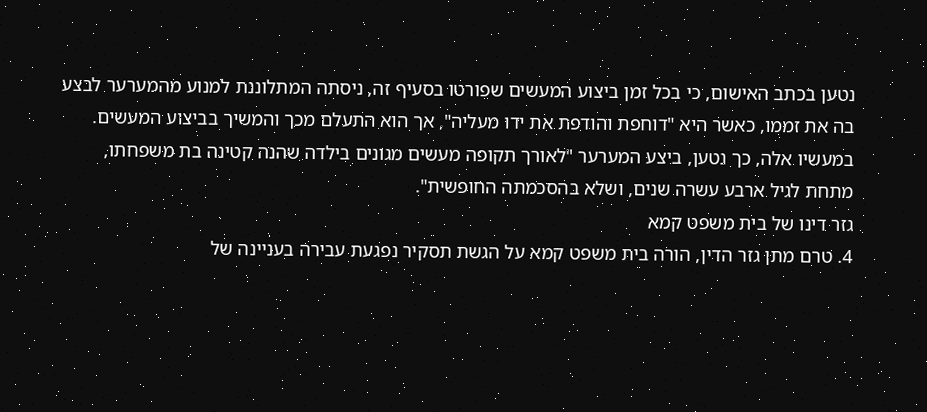נטען בכתב האישום, כי בכל זמן ביצוע המעשים שפורטו בסעיף זה, ניסתה המתלוננת למנוע מהמערער לבצע בה את זממו, כאשר היא "דוחפת והודפת את ידו מעליה", אך הוא התעלם מכך והמשיך בביצוע המעשים. במעשיו אלה, כך נטען, ביצע המערער "לאורך תקופה מעשים מגונים בילדה שהנה קטינה בת משפחתו, מתחת לגיל ארבע עשרה שנים, ושלא בהסכמתה החופשית".
גזר דינו של בית משפט קמא
4. טרם מתן גזר הדין, הורה בית משפט קמא על הגשת תסקיר נפגעת עבירה בעניינה של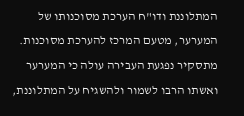המתלוננת ודו"ח הערכת מסוכנותו של המערער, מטעם המרכז להערכת מסוכנות.
מתסקיר נפגעת העבירה עולה כי המערער ואשתו הרבו לשמור ולהשגיח על המתלוננת,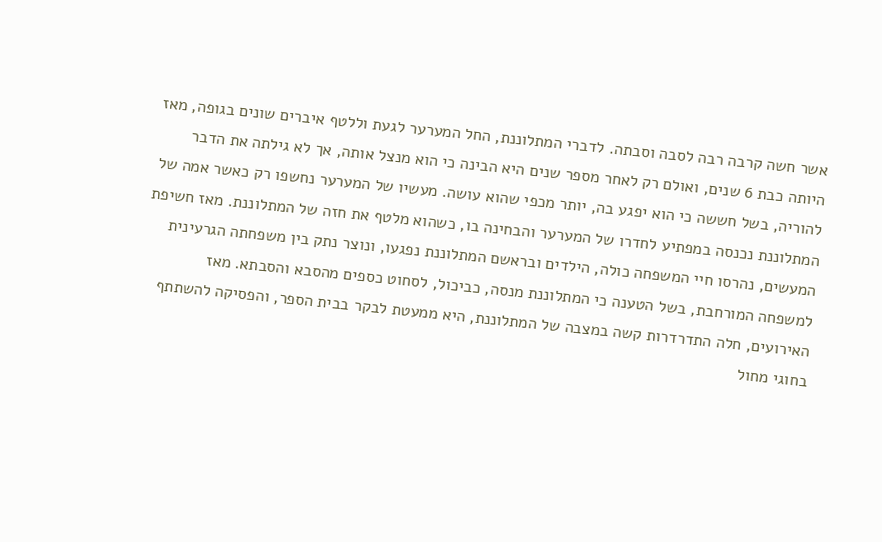אשר חשה קרבה רבה לסבה וסבתה. לדברי המתלוננת, החל המערער לגעת וללטף איברים שונים בגופה, מאז היותה כבת 6 שנים, ואולם רק לאחר מספר שנים היא הבינה כי הוא מנצל אותה, אך לא גילתה את הדבר להוריה, בשל חששה כי הוא יפגע בה, יותר מכפי שהוא עושה. מעשיו של המערער נחשפו רק כאשר אמה של המתלוננת נכנסה במפתיע לחדרו של המערער והבחינה בו, כשהוא מלטף את חזה של המתלוננת. מאז חשיפת המעשים, נהרסו חיי המשפחה כולה, הילדים ובראשם המתלוננת נפגעו, ונוצר נתק בין משפחתה הגרעינית למשפחה המורחבת, בשל הטענה כי המתלוננת מנסה, כביכול, לסחוט כספים מהסבא והסבתא. מאז האירועים, חלה התדרדרות קשה במצבה של המתלוננת, היא ממעטת לבקר בבית הספר, והפסיקה להשתתף בחוגי מחול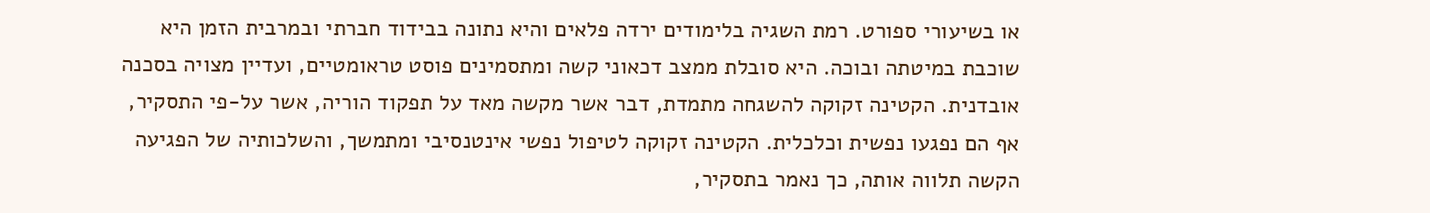או בשיעורי ספורט. רמת השגיה בלימודים ירדה פלאים והיא נתונה בבידוד חברתי ובמרבית הזמן היא שוכבת במיטתה ובוכה. היא סובלת ממצב דכאוני קשה ומתסמינים פוסט טראומטיים, ועדיין מצויה בסכנה אובדנית. הקטינה זקוקה להשגחה מתמדת, דבר אשר מקשה מאד על תפקוד הוריה, אשר על-פי התסקיר, אף הם נפגעו נפשית וכלכלית. הקטינה זקוקה לטיפול נפשי אינטנסיבי ומתמשך, והשלכותיה של הפגיעה הקשה תלווה אותה, כך נאמר בתסקיר,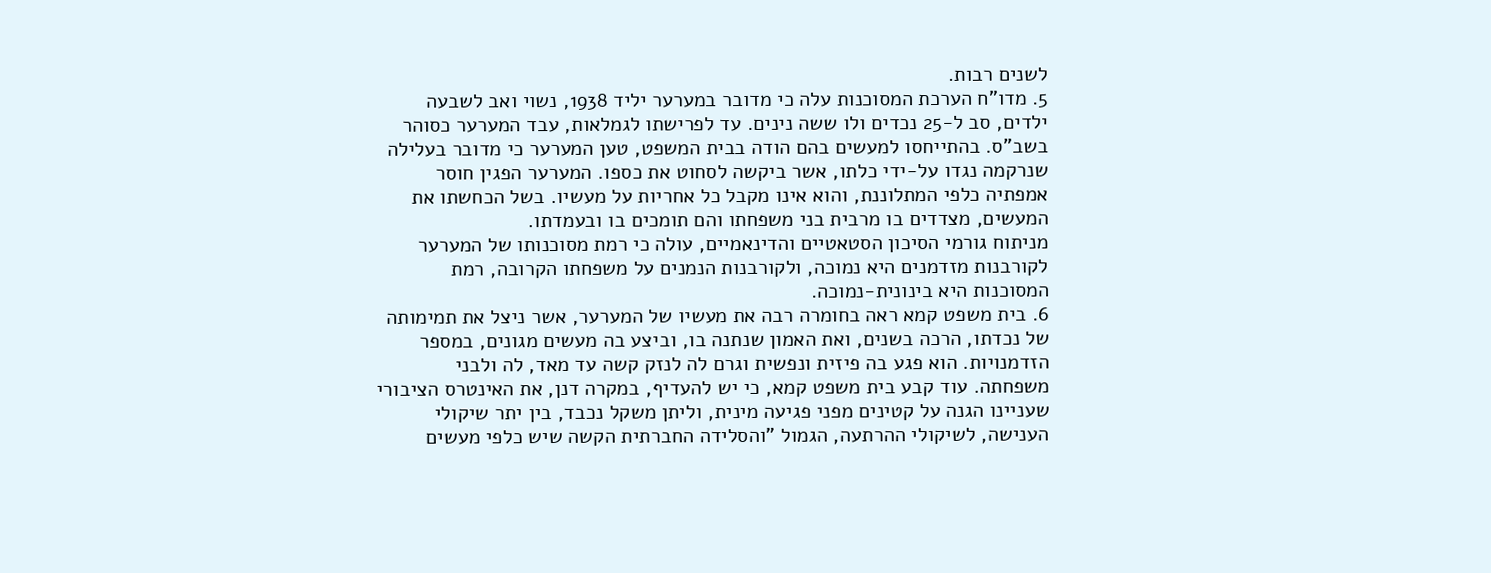לשנים רבות.
5. מדו"ח הערכת המסוכנות עלה כי מדובר במערער יליד 1938, נשוי ואב לשבעה ילדים, סב ל-25 נכדים ולו ששה נינים. עד לפרישתו לגמלאות, עבד המערער כסוהר בשב"ס. בהתייחסו למעשים בהם הודה בבית המשפט, טען המערער כי מדובר בעלילה שנרקמה נגדו על-ידי כלתו, אשר ביקשה לסחוט את כספו. המערער הפגין חוסר אמפתיה כלפי המתלוננת, והוא אינו מקבל כל אחריות על מעשיו. בשל הכחשתו את המעשים, מצדדים בו מרבית בני משפחתו והם תומכים בו ובעמדתו.
מניתוח גורמי הסיכון הסטאטיים והדינאמיים, עולה כי רמת מסוכנותו של המערער לקורבנות מזדמנים היא נמוכה, ולקורבנות הנמנים על משפחתו הקרובה, רמת המסוכנות היא בינונית-נמוכה.
6. בית משפט קמא ראה בחומרה רבה את מעשיו של המערער, אשר ניצל את תמימותה של נכדתו, הרכה בשנים, ואת האמון שנתנה בו, וביצע בה מעשים מגונים, במספר הזדמנויות. הוא פגע בה פיזית ונפשית וגרם לה לנזק קשה עד מאד, לה ולבני משפחתה. עוד קבע בית משפט קמא, כי יש להעדיף, במקרה דנן, את האינטרס הציבורי שעניינו הגנה על קטינים מפני פגיעה מינית, וליתן משקל נכבד, בין יתר שיקולי הענישה, לשיקולי ההרתעה, הגמול "והסלידה החברתית הקשה שיש כלפי מעשים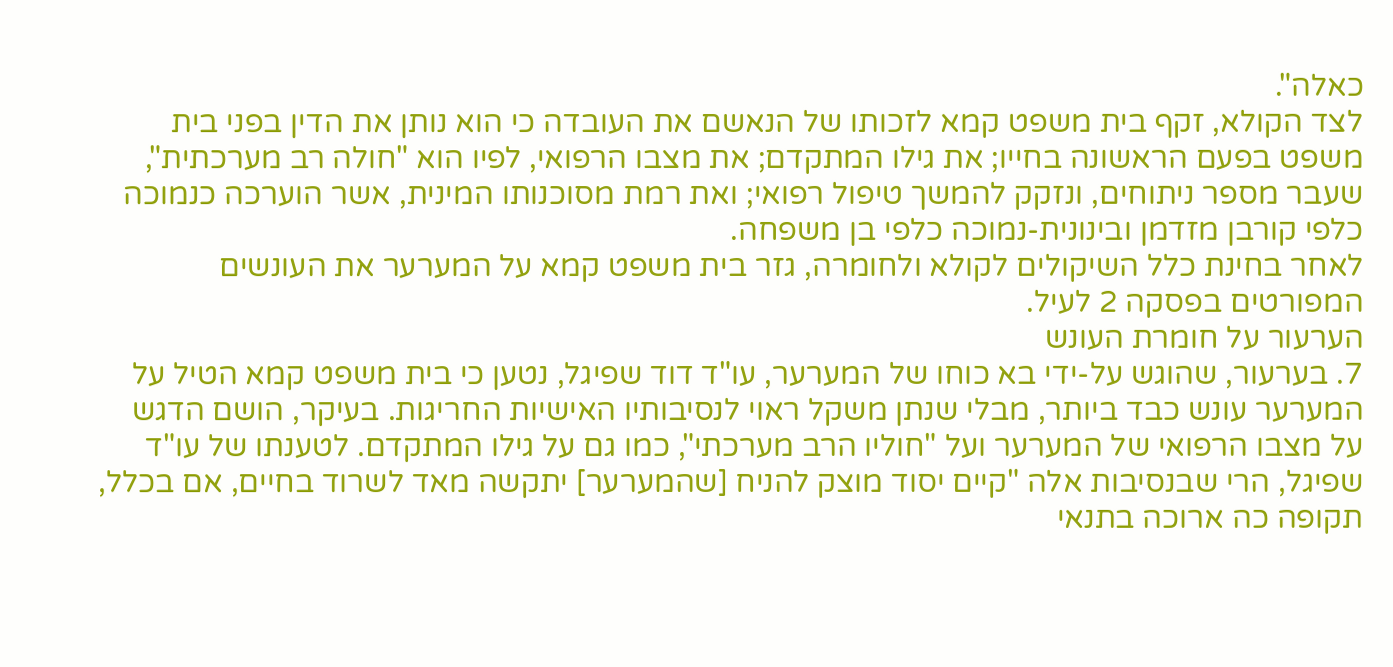כאלה".
לצד הקולא, זקף בית משפט קמא לזכותו של הנאשם את העובדה כי הוא נותן את הדין בפני בית משפט בפעם הראשונה בחייו; את גילו המתקדם; את מצבו הרפואי, לפיו הוא "חולה רב מערכתית", שעבר מספר ניתוחים, ונזקק להמשך טיפול רפואי; ואת רמת מסוכנותו המינית, אשר הוערכה כנמוכה כלפי קורבן מזדמן ובינונית-נמוכה כלפי בן משפחה.
לאחר בחינת כלל השיקולים לקולא ולחומרה, גזר בית משפט קמא על המערער את העונשים המפורטים בפסקה 2 לעיל.
הערעור על חומרת העונש
7. בערעור, שהוגש על-ידי בא כוחו של המערער, עו"ד דוד שפיגל, נטען כי בית משפט קמא הטיל על המערער עונש כבד ביותר, מבלי שנתן משקל ראוי לנסיבותיו האישיות החריגות. בעיקר, הושם הדגש על מצבו הרפואי של המערער ועל "חוליו הרב מערכתי", כמו גם על גילו המתקדם. לטענתו של עו"ד שפיגל, הרי שבנסיבות אלה "קיים יסוד מוצק להניח [שהמערער] יתקשה מאד לשרוד בחיים, אם בכלל, תקופה כה ארוכה בתנאי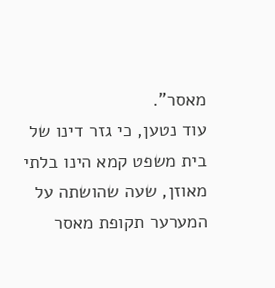מאסר".
עוד נטען, כי גזר דינו של בית משפט קמא הינו בלתי מאוזן, שעה שהושתה על המערער תקופת מאסר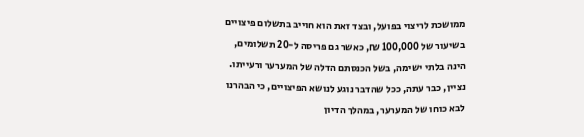ממושכת לריצוי בפועל, ובצד זאת הוא חוייב בתשלום פיצויים בשיעור של 100,000 ₪, כאשר גם פריסה ל-20 תשלומים, הינה בלתי ישימה, בשל הכנסתם הדלה של המערער ורעייתו. נציין, כבר עתה, ככל שהדבר נוגע לנושא הפיצויים, כי הבהרנו לבא כוחו של המערער, במהלך הדיון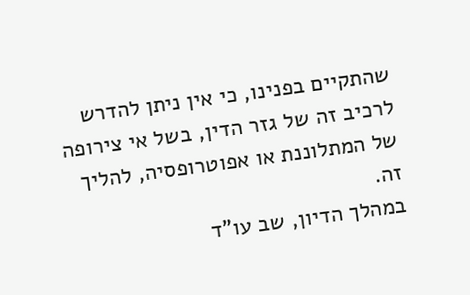שהתקיים בפנינו, כי אין ניתן להדרש לרכיב זה של גזר הדין, בשל אי צירופה של המתלוננת או אפוטרופסיה, להליך זה.
במהלך הדיון, שב עו"ד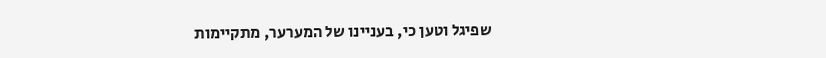שפיגל וטען כי, בעניינו של המערער, מתקיימות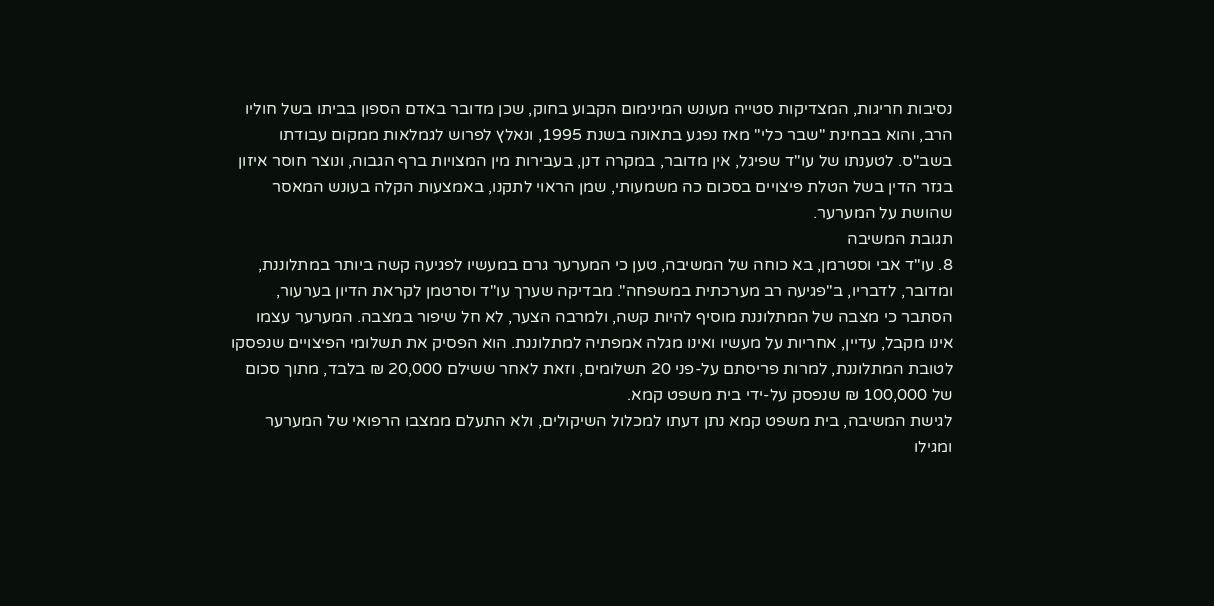נסיבות חריגות, המצדיקות סטייה מעונש המינימום הקבוע בחוק, שכן מדובר באדם הספון בביתו בשל חוליו הרב, והוא בבחינת "שבר כלי" מאז נפגע בתאונה בשנת 1995, ונאלץ לפרוש לגמלאות ממקום עבודתו בשב"ס. לטענתו של עו"ד שפיגל, אין מדובר, במקרה דנן, בעבירות מין המצויות ברף הגבוה, ונוצר חוסר איזון בגזר הדין בשל הטלת פיצויים בסכום כה משמעותי, שמן הראוי לתקנו, באמצעות הקלה בעונש המאסר שהושת על המערער.
תגובת המשיבה
8. עו"ד אבי וסטרמן, בא כוחה של המשיבה, טען כי המערער גרם במעשיו לפגיעה קשה ביותר במתלוננת, ומדובר, לדבריו, ב"פגיעה רב מערכתית במשפחה". מבדיקה שערך עו"ד וסרטמן לקראת הדיון בערעור, הסתבר כי מצבה של המתלוננת מוסיף להיות קשה, ולמרבה הצער, לא חל שיפור במצבה. המערער עצמו אינו מקבל, עדיין, אחריות על מעשיו ואינו מגלה אמפתיה למתלוננת. הוא הפסיק את תשלומי הפיצויים שנפסקו לטובת המתלוננת, למרות פריסתם על-פני 20 תשלומים, וזאת לאחר ששילם 20,000 ₪ בלבד, מתוך סכום של 100,000 ₪ שנפסק על-ידי בית משפט קמא.
לגישת המשיבה, בית משפט קמא נתן דעתו למכלול השיקולים, ולא התעלם ממצבו הרפואי של המערער ומגילו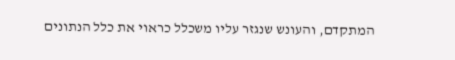המתקדם, והעונש שנגזר עליו משכלל כראוי את כלל הנתונים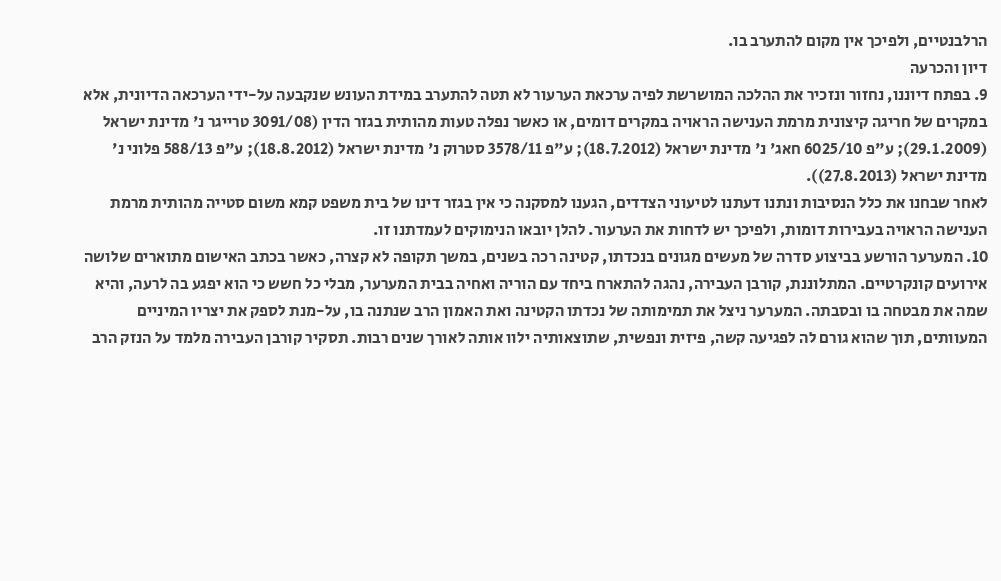הרלבנטיים, ולפיכך אין מקום להתערב בו.
דיון והכרעה
9. בפתח דיוננו, נחזור ונזכיר את ההלכה המושרשת לפיה ערכאת הערעור לא תטה להתערב במידת העונש שנקבעה על-ידי הערכאה הדיונית, אלא במקרים של חריגה קיצונית מרמת הענישה הראויה במקרים דומים, או כאשר נפלה טעות מהותית בגזר הדין (3091/08 טרייגר נ' מדינת ישראל (29.1.2009); ע"פ 6025/10 חאג' נ' מדינת ישראל (18.7.2012); ע"פ 3578/11 סטרוק נ' מדינת ישראל (18.8.2012); ע"פ 588/13 פלוני נ' מדינת ישראל (27.8.2013)).
לאחר שבחנו את כלל הנסיבות ונתנו דעתנו לטיעוני הצדדים, הגענו למסקנה כי אין בגזר דינו של בית משפט קמא משום סטייה מהותית מרמת הענישה הראויה בעבירות דומות, ולפיכך יש לדחות את הערעור. להלן יובאו הנימוקים לעמדתנו זו.
10. המערער הורשע בביצוע סדרה של מעשים מגונים בנכדתו, קטינה רכה בשנים, במשך תקופה לא קצרה, כאשר בכתב האישום מתוארים שלושה אירועים קונקרטיים. המתלוננת, קורבן העבירה, נהגה להתארח ביחד עם הוריה ואחיה בבית המערער, מבלי כל חשש כי הוא יפגע בה לרעה, והיא שמה את מבטחה בו ובסבתה. המערער ניצל את תמימותה של נכדתו הקטינה ואת האמון הרב שנתנה בו, על-מנת לספק את יצריו המיניים המעוותים, תוך שהוא גורם לה לפגיעה קשה, פיזית ונפשית, שתוצאותיה ילוו אותה לאורך שנים רבות. תסקיר קורבן העבירה מלמד על הנזק הרב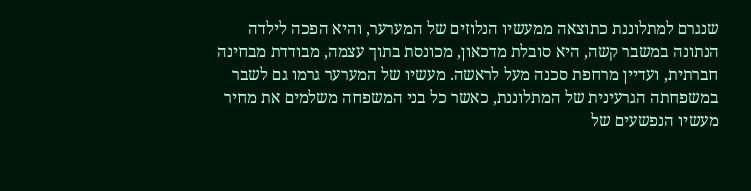שנגרם למתלוננת כתוצאה ממעשיו הנלוזים של המערער, והיא הפכה לילדה הנתונה במשבר קשה, היא סובלת מדכאון, מכונסת בתוך עצמה, מבודדת מבחינה חברתית, ועדיין מרחפת סכנה מעל לראשה. מעשיו של המערער גרמו גם לשבר במשפחתה הגרעינית של המתלוננת, כאשר כל בני המשפחה משלמים את מחיר מעשיו הנפשעים של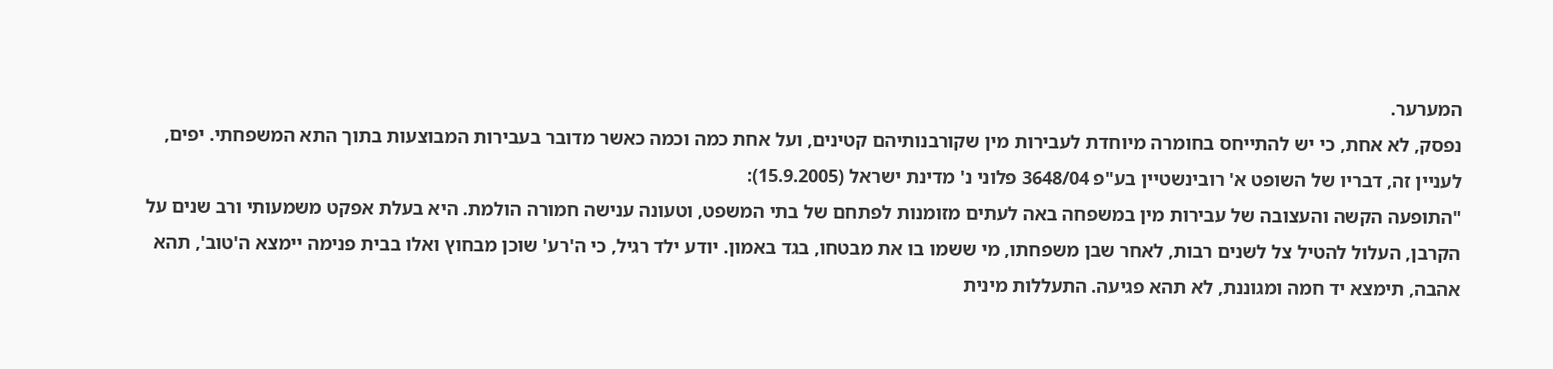המערער.
נפסק, לא אחת, כי יש להתייחס בחומרה מיוחדת לעבירות מין שקורבנותיהם קטינים, ועל אחת כמה וכמה כאשר מדובר בעבירות המבוצעות בתוך התא המשפחתי. יפים, לעניין זה, דבריו של השופט א' רובינשטיין בע"פ 3648/04 פלוני נ' מדינת ישראל (15.9.2005):
"התופעה הקשה והעצובה של עבירות מין במשפחה באה לעתים מזומנות לפתחם של בתי המשפט, וטעונה ענישה חמורה הולמת. היא בעלת אפקט משמעותי ורב שנים על הקרבן, העלול להטיל צל לשנים רבות, לאחר שבן משפחתו, מי ששמו בו את מבטחו, בגד באמון. יודע ילד רגיל, כי ה'רע' שוכן מבחוץ ואלו בבית פנימה יימצא ה'טוב', תהא אהבה, תימצא יד חמה ומגוננת, לא תהא פגיעה. התעללות מינית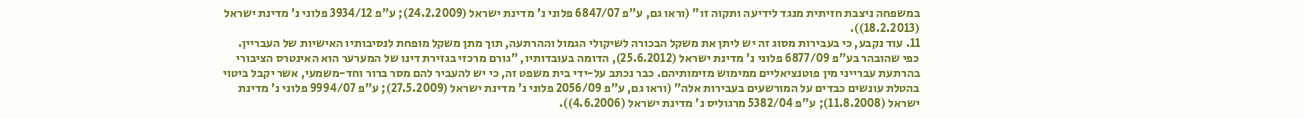במשפחה ניצבת חזיתית מנגד לידיעה ותקוה זו" (וראו גם, ע"פ 6847/07 פלוני נ' מדינת ישראל (24.2.2009); ע"פ 3934/12 פלוני נ' מדינת ישראל (18.2.2013)).
11. עוד נקבע, כי בעבירות מסוג זה יש ליתן את משקל הבכורה לשיקולי הגמול וההרתעה, תוך מתן משקל מופחת לנסיבותיו האישיות של העבריין. כפי שהובהר בע"פ 6877/09 פלוני נ' מדינת ישראל (25.6.2012), הדומה בעובדותיו, "גורם מרכזי בגזירת דינו של המערער הוא האינטרס הציבורי בהרתעת עברייני מין פוטנציאליים ממימוש מזימותיהם. כבר נכתב על-ידי בית משפט זה, כי יש להעביר להם מסר ברור וחד-משמעי, אשר יקבל ביטוי בהטלת עונשים כבדים על המורשעים בעבירות אלה" (וראו גם, ע"פ 2056/09 פלוני נ' מדינת ישראל (27.5.2009); ע"פ 9994/07 פלוני נ' מדינת ישראל (11.8.2008); ע"פ 5382/04 מרגוליס נ' מדינת ישראל (4.6.2006)).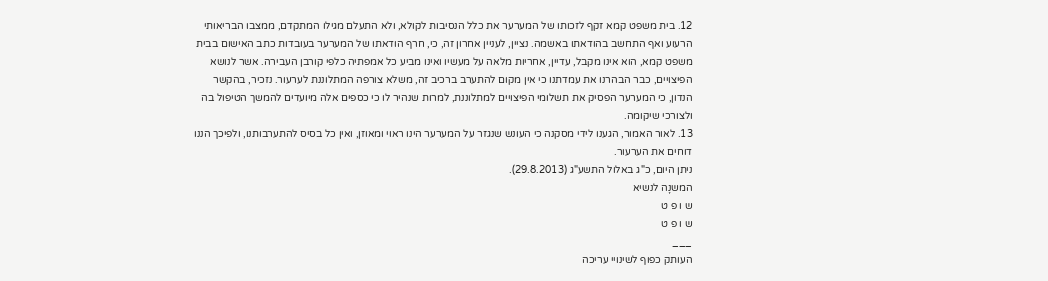12. בית משפט קמא זקף לזכותו של המערער את כלל הנסיבות לקולא, ולא התעלם מגילו המתקדם, ממצבו הבריאותי הרעוע ואף התחשב בהודאתו באשמה. נציין, לעניין אחרון זה, כי, חרף הודאתו של המערער בעובדות כתב האישום בבית משפט קמא, הוא אינו מקבל, עדיין, אחריות מלאה על מעשיו ואינו מביע כל אמפתיה כלפי קורבן העבירה. אשר לנושא הפיצויים, כבר הבהרנו את עמדתנו כי אין מקום להתערב ברכיב זה, משלא צורפה המתלוננת לערעור. נזכיר, בהקשר הנדון, כי המערער הפסיק את תשלומי הפיצויים למתלוננת, למרות שנהיר לו כי כספים אלה מיועדים להמשך הטיפול בה ולצורכי שיקומה.
13. לאור האמור, הגענו לידי מסקנה כי העונש שנגזר על המערער הינו ראוי ומאוזן, ואין כל בסיס להתערבותנו, ולפיכך הננו דוחים את הערעור.
ניתן היום, כ"ג באלול התשע"ג (29.8.2013).
המשנָה לנשיא
ש ו פ ט
ש ו פ ט
___
העותק כפוף לשינויי עריכה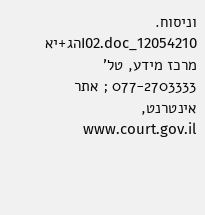וניסוח. 12054210_I02.docהג+יא
מרכז מידע, טל' 077-2703333 ; אתר אינטרנט, www.court.gov.il